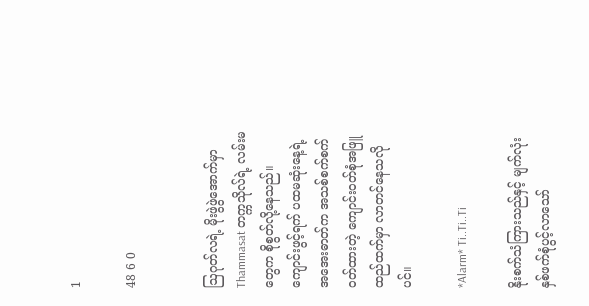1

48 6 0


ဩဂုတ်လရဲ့ မိုးဖွဲဖွဲအောက်မှာ Thammasat တက္ကသိုလ်ရဲ့ လမ်းမတွေက စိုစွတ်လို့နေသည်။ ကျောင်းဖွင့်ရက် ပထမဆုံးနေ့ရဲ့ အအေးဓာတ်က အသစ်စက်စက် ဝတ်ထားတဲ့ ကျောင်းဝတ်စုံအဖြူထည်ထက်မှာ လာတင်နေသလိုပင်။

*Alarm* Ti..Ti..Ti

နိုးစက်သံကြားသည်နှင့် မျက်လုံးနှစ်ဖက်စုံပွင့်လာသော်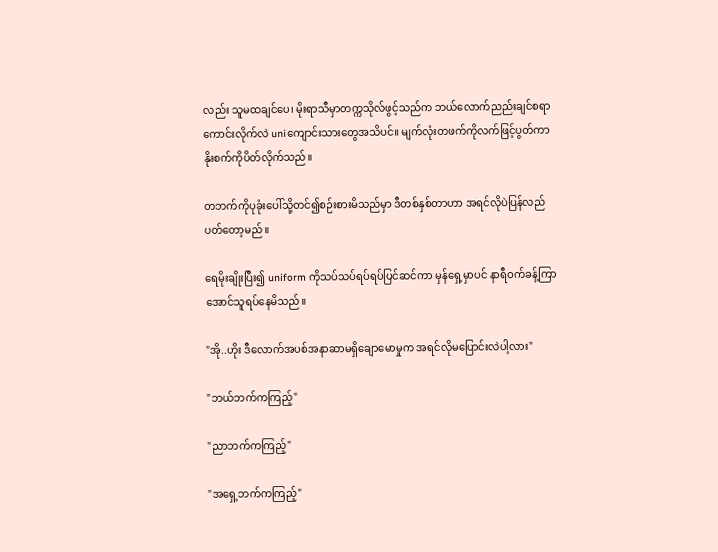လည်း သူမထချင်ပေ၊ မိုးရာသီမှာတက္ကသိုလ်ဖွင့်သည်က ဘယ်လောက်ညည်းချင်စရာကောင်းလိုက်လဲ uniကျောင်းသားတွေအသိပင်။ မျက်လုံးတဖက်ကိုလက်ဖြင့်ပွတ်ကာ နိုးစက်ကိုပိတ်လိုက်သည်။

တဘက်ကိုပုခုံးပေါ်သို့တင်၍စဉ်းစားမိသည်မှာ ဒီတစ်နှစ်တာဟာ အရင်လိုပဲပြန်လည်ပတ်တော့မည်။

ရေမိုးချိုးပြီး၍ uniform ကိုသပ်သပ်ရပ်ရပ်ပြင်ဆင်ကာ မှန်ရှေ့မှာပင် နာရီဝက်ခန့်ကြာအောင်သူရပ်နေမိသည်။

"အို..ဟိုး ဒီလောက်အပစ်အနာဆာမရှိချောမောမှုက အရင်လိုမပြောင်းလဲပါ့လား"

"ဘယ်ဘက်ကကြည့်"

"ညာဘက်ကကြည့်"

"အရှေ့ဘက်ကကြည့်"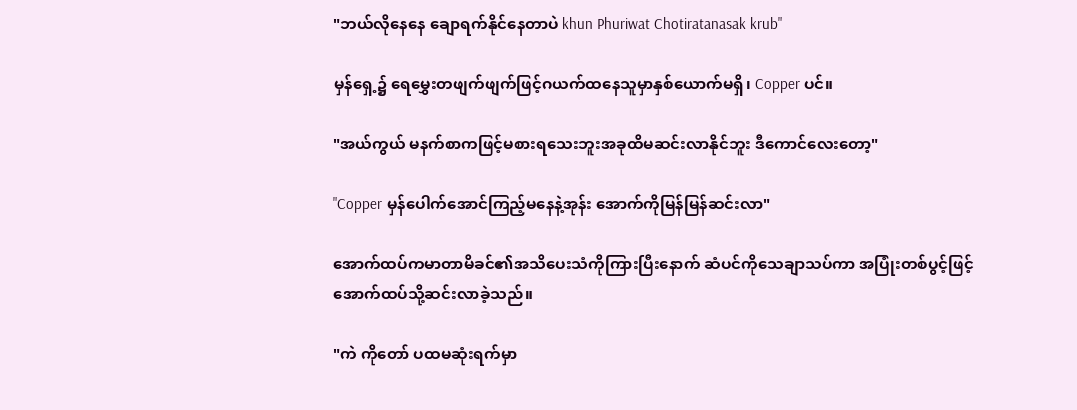"ဘယ်လိုနေနေ ချောရက်နိုင်နေတာပဲ khun Phuriwat Chotiratanasak krub"

မှန်ရှေ့၌ ရေ‌မွှေးတဖျက်ဖျက်ဖြင့်ဂယက်ထနေသူမှာနှစ်ယောက်မရှိ၊ Copper ပင်။

"အယ်ကွယ် မနက်စာကဖြင့်မစားရသေးဘူးအခုထိမဆင်းလာနိုင်ဘူး ဒီကောင်လေးတော့"

"Copper မှန်ပေါက်အောင်ကြည့်မနေနဲ့အုန်း အောက်ကိုမြန်မြန်ဆင်းလာ"

အောက်ထပ်ကမာတာမိခင်၏အသိပေးသံကိုကြားပြီးနောက် ဆံပင်ကိုသေချာသပ်ကာ အပြုံးတစ်ပွင့်ဖြင့်အောက်ထပ်သို့ဆင်းလာခဲ့သည်။

"ကဲ ကိုတော် ပထမဆုံးရက်မှာ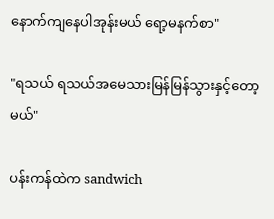နောက်ကျနေပါအုန်းမယ် ရော့မနက်စာ"

"ရသယ် ရသယ်အမေသားမြန်မြန်သွားနှင့်တော့မယ်"

ပန်းကန်ထဲက sandwich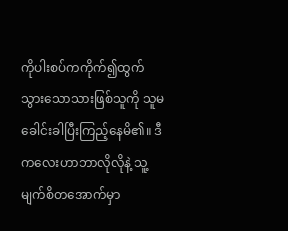ကိုပါးစပ်ကကိုက်၍ထွက်သွားသောသားဖြစ်သူကို သူမခေါင်းခါပြီးကြည့်နေမိ၏။ ဒီကလေးဟာဘာလိုလိုနဲ့ သူ့မျက်စိတအောက်မှာ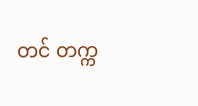တင် တက္က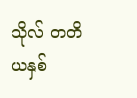သိုလ် တတိယနှစ်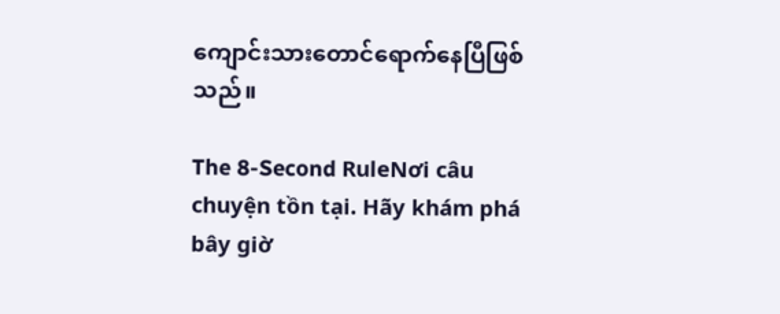ကျောင်းသားတောင်ရောက်နေပြီဖြစ်သည်။

The 8-Second RuleNơi câu chuyện tồn tại. Hãy khám phá bây giờ